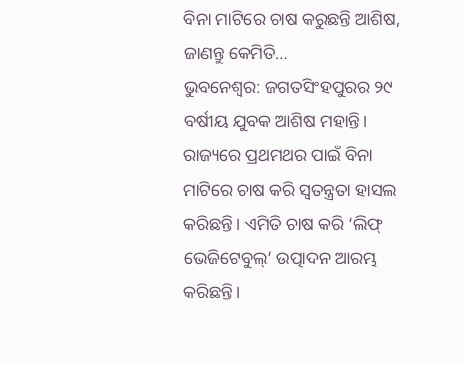ବିନା ମାଟିରେ ଚାଷ କରୁଛନ୍ତି ଆଶିଷ, ଜାଣନ୍ତୁ କେମିତି…
ଭୁବନେଶ୍ବର: ଜଗତସିଂହପୁରର ୨୯ ବର୍ଷୀୟ ଯୁବକ ଆଶିଷ ମହାନ୍ତି। ରାଜ୍ୟରେ ପ୍ରଥମଥର ପାଇଁ ବିନା ମାଟିରେ ଚାଷ କରି ସ୍ବତନ୍ତ୍ରତା ହାସଲ କରିଛନ୍ତି। ଏମିତି ଚାଷ କରି ‘ଲିଫ୍ ଭେଜିଟେବୁଲ୍’ ଉତ୍ପାଦନ ଆରମ୍ଭ କରିଛନ୍ତି।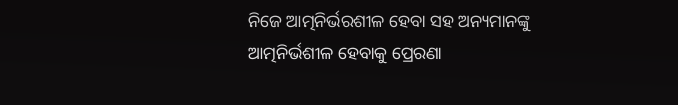ନିଜେ ଆତ୍ମନିର୍ଭରଶୀଳ ହେବା ସହ ଅନ୍ୟମାନଙ୍କୁ ଆତ୍ମନିର୍ଭଶୀଳ ହେବାକୁ ପ୍ରେରଣା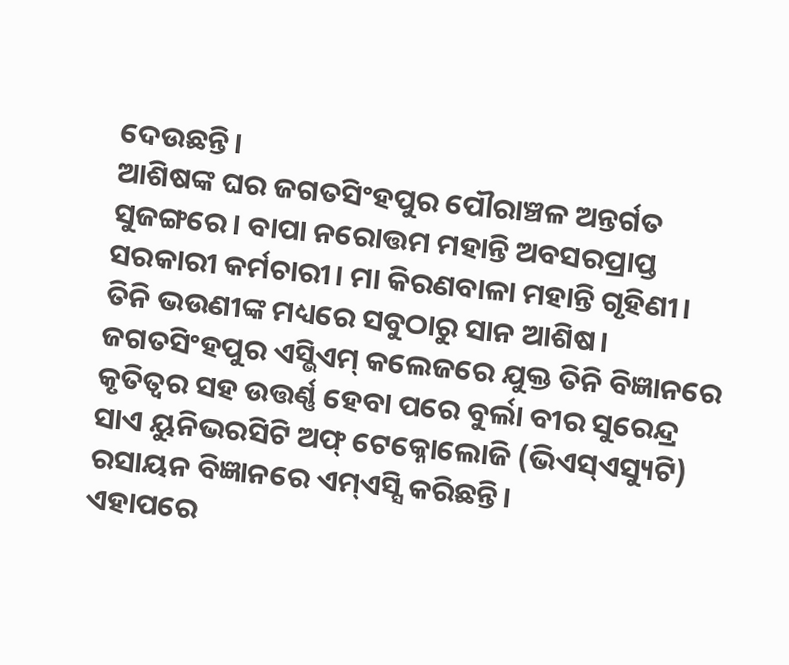ଦେଉଛନ୍ତି।
ଆଶିଷଙ୍କ ଘର ଜଗତସିଂହପୁର ପୌରାଞ୍ଚଳ ଅନ୍ତର୍ଗତ ସୁଜଙ୍ଗରେ। ବାପା ନରୋତ୍ତମ ମହାନ୍ତି ଅବସରପ୍ରାପ୍ତ ସରକାରୀ କର୍ମଚାରୀ। ମା କିରଣବାଳା ମହାନ୍ତି ଗୃହିଣୀ। ତିନି ଭଉଣୀଙ୍କ ମଧ୍ୟରେ ସବୁଠାରୁ ସାନ ଆଶିଷ। ଜଗତସିଂହପୁର ଏସ୍ଭିଏମ୍ କଲେଜରେ ଯୁକ୍ତ ତିନି ବିଜ୍ଞାନରେ କୃତିତ୍ବର ସହ ଉତ୍ତର୍ଣ୍ଣ ହେବା ପରେ ବୁର୍ଲା ବୀର ସୁରେନ୍ଦ୍ର ସାଏ ୟୁନିଭରସିଟି ଅଫ୍ ଟେକ୍ନୋଲୋଜି (ଭିଏସ୍ଏସ୍ୟୁଟି) ରସାୟନ ବିଜ୍ଞାନରେ ଏମ୍ଏସ୍ସି କରିଛନ୍ତି।
ଏହାପରେ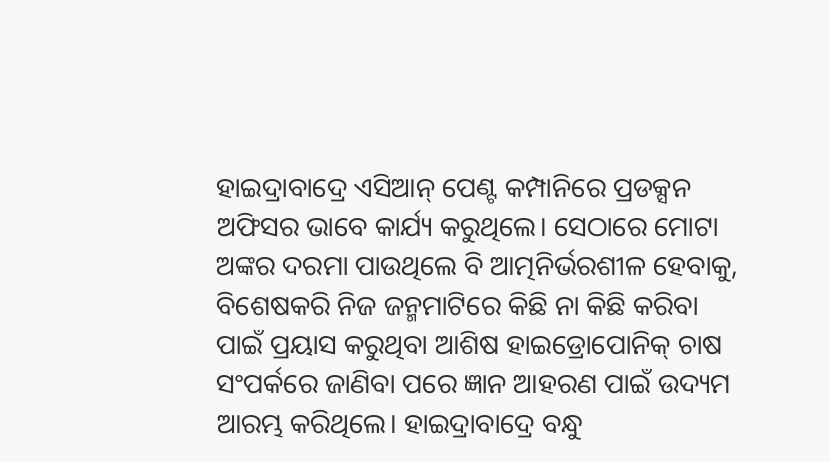ହାଇଦ୍ରାବାଦ୍ରେ ଏସିଆନ୍ ପେଣ୍ଟ କମ୍ପାନିରେ ପ୍ରଡକ୍ସନ ଅଫିସର ଭାବେ କାର୍ଯ୍ୟ କରୁଥିଲେ। ସେଠାରେ ମୋଟା ଅଙ୍କର ଦରମା ପାଉଥିଲେ ବି ଆତ୍ମନିର୍ଭରଶୀଳ ହେବାକୁ, ବିଶେଷକରି ନିଜ ଜନ୍ମମାଟିରେ କିଛି ନା କିଛି କରିବା ପାଇଁ ପ୍ରୟାସ କରୁଥିବା ଆଶିଷ ହାଇଡ୍ରୋପୋନିକ୍ ଚାଷ ସଂପର୍କରେ ଜାଣିବା ପରେ ଜ୍ଞାନ ଆହରଣ ପାଇଁ ଉଦ୍ୟମ ଆରମ୍ଭ କରିଥିଲେ। ହାଇଦ୍ରାବାଦ୍ରେ ବନ୍ଧୁ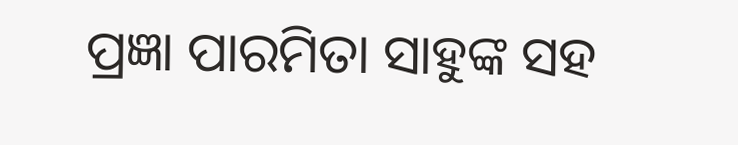ପ୍ରଜ୍ଞା ପାରମିତା ସାହୁଙ୍କ ସହ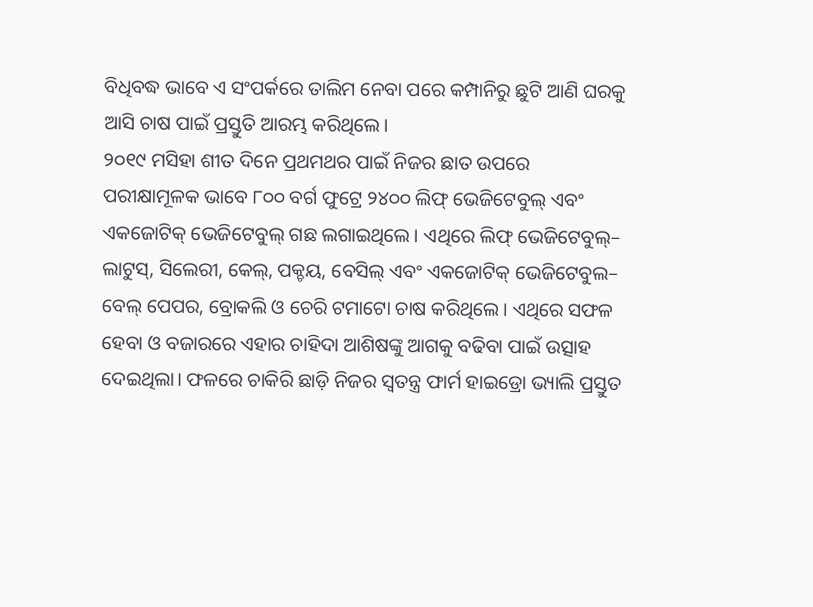ବିଧିବଦ୍ଧ ଭାବେ ଏ ସଂପର୍କରେ ତାଲିମ ନେବା ପରେ କମ୍ପାନିରୁ ଛୁଟି ଆଣି ଘରକୁ ଆସି ଚାଷ ପାଇଁ ପ୍ରସ୍ତୁତି ଆରମ୍ଭ କରିଥିଲେ।
୨୦୧୯ ମସିହା ଶୀତ ଦିନେ ପ୍ରଥମଥର ପାଇଁ ନିଜର ଛାତ ଉପରେ ପରୀକ୍ଷାମୂଳକ ଭାବେ ୮୦୦ ବର୍ଗ ଫୁଟ୍ରେ ୨୪୦୦ ଲିଫ୍ ଭେଜିଟେବୁଲ୍ ଏବଂ ଏକଜୋଟିକ୍ ଭେଜିଟେବୁଲ୍ ଗଛ ଲଗାଇଥିଲେ। ଏଥିରେ ଲିଫ୍ ଭେଜିଟେବୁଲ୍– ଲାଟୁସ୍, ସିଲେରୀ, କେଲ୍, ପକ୍ଚୟ, ବେସିଲ୍ ଏବଂ ଏକଜୋଟିକ୍ ଭେଜିଟେବୁଲ– ବେଲ୍ ପେପର, ବ୍ରୋକଲି ଓ ଚେରି ଟମାଟୋ ଚାଷ କରିଥିଲେ। ଏଥିରେ ସଫଳ ହେବା ଓ ବଜାରରେ ଏହାର ଚାହିଦା ଆଶିଷଙ୍କୁ ଆଗକୁ ବଢିବା ପାଇଁ ଉତ୍ସାହ ଦେଇଥିଲା। ଫଳରେ ଚାକିରି ଛାଡ଼ି ନିଜର ସ୍ବତନ୍ତ୍ର ଫାର୍ମ ହାଇଡ୍ରୋ ଭ୍ୟାଲି ପ୍ରସ୍ତୁତ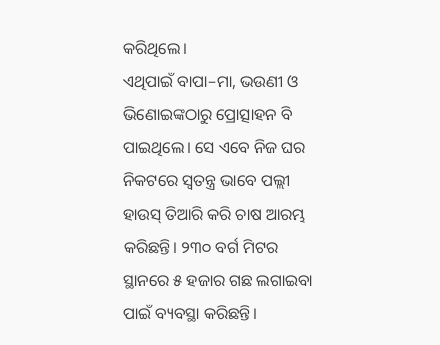କରିଥିଲେ।
ଏଥିପାଇଁ ବାପା–ମା, ଭଉଣୀ ଓ ଭିଣୋଇଙ୍କଠାରୁ ପ୍ରୋତ୍ସାହନ ବି ପାଇଥିଲେ। ସେ ଏବେ ନିଜ ଘର ନିକଟରେ ସ୍ବତନ୍ତ୍ର ଭାବେ ପଲ୍ଲୀ ହାଉସ୍ ତିଆରି କରି ଚାଷ ଆରମ୍ଭ କରିଛନ୍ତି। ୨୩୦ ବର୍ଗ ମିଟର ସ୍ଥାନରେ ୫ ହଜାର ଗଛ ଲଗାଇବା ପାଇଁ ବ୍ୟବସ୍ଥା କରିଛନ୍ତି।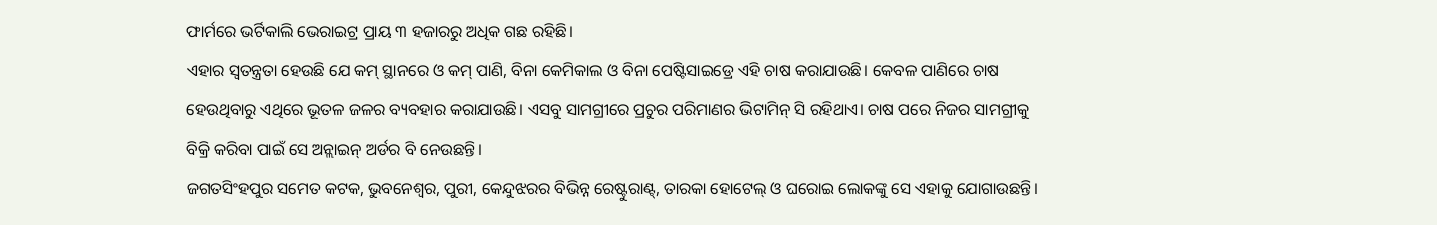ଫାର୍ମରେ ଭର୍ଟିକାଲି ଭେରାଇଟ୍ର ପ୍ରାୟ ୩ ହଜାରରୁ ଅଧିକ ଗଛ ରହିଛି।
ଏହାର ସ୍ବତନ୍ତ୍ରତା ହେଉଛି ଯେ କମ୍ ସ୍ଥାନରେ ଓ କମ୍ ପାଣି, ବିନା କେମିକାଲ ଓ ବିନା ପେଷ୍ଟିସାଇଡ୍ରେ ଏହି ଚାଷ କରାଯାଉଛି। କେବଳ ପାଣିରେ ଚାଷ ହେଉଥିବାରୁ ଏଥିରେ ଭୂତଳ ଜଳର ବ୍ୟବହାର କରାଯାଉଛି। ଏସବୁ ସାମଗ୍ରୀରେ ପ୍ରଚୁର ପରିମାଣର ଭିଟାମିନ୍ ସି ରହିଥାଏ। ଚାଷ ପରେ ନିଜର ସାମଗ୍ରୀକୁ ବିକ୍ରି କରିବା ପାଇଁ ସେ ଅନ୍ଲାଇନ୍ ଅର୍ଡର ବି ନେଉଛନ୍ତି।
ଜଗତସିଂହପୁର ସମେତ କଟକ, ଭୁବନେଶ୍ବର, ପୁରୀ, କେନ୍ଦୁଝରର ବିଭିନ୍ନ ରେଷ୍ଟୁରାଣ୍ଟ୍, ତାରକା ହୋଟେଲ୍ ଓ ଘରୋଇ ଲୋକଙ୍କୁ ସେ ଏହାକୁ ଯୋଗାଉଛନ୍ତି।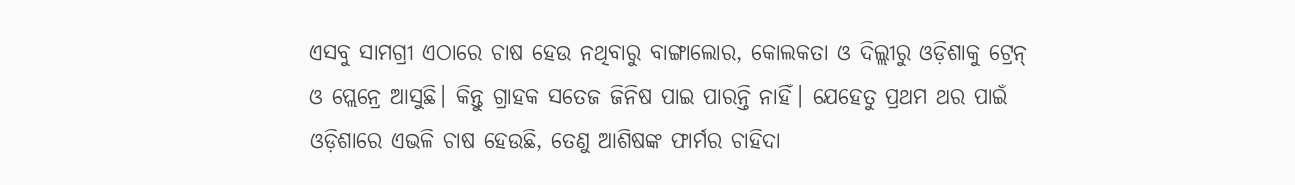ଏସବୁ ସାମଗ୍ରୀ ଏଠାରେ ଚାଷ ହେଉ ନଥିବାରୁ ବାଙ୍ଗାଲୋର, କୋଲକତା ଓ ଦିଲ୍ଲୀରୁ ଓଡ଼ିଶାକୁ ଟ୍ରେନ୍ ଓ ପ୍ଲେନ୍ରେ ଆସୁଛି। କିନ୍ତୁ ଗ୍ରାହକ ସତେଜ ଜିନିଷ ପାଇ ପାରନ୍ତି ନାହିଁ। ଯେହେତୁ ପ୍ରଥମ ଥର ପାଇଁ ଓଡ଼ିଶାରେ ଏଭଳି ଚାଷ ହେଉଛି, ତେଣୁ ଆଶିଷଙ୍କ ଫାର୍ମର ଚାହିଦା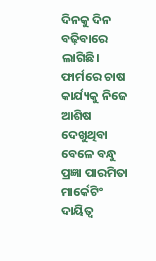ଦିନକୁ ଦିନ ବଢ଼ିବାରେ ଲାଗିଛି।
ଫାର୍ମରେ ଚାଷ କାର୍ଯ୍ୟକୁ ନିଜେ ଆଶିଷ ଦେଖୁଥିବା ବେଳେ ବନ୍ଧୁ ପ୍ରଜ୍ଞା ପାରମିତା ମାର୍କେଟିଂ ଦାୟିତ୍ବ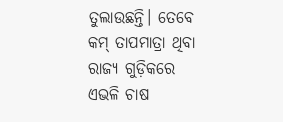ତୁଲାଉଛନ୍ତି। ତେବେ କମ୍ ତାପମାତ୍ରା ଥିବା ରାଜ୍ୟ ଗୁଡ଼ିକରେ ଏଭଳି ଚାଷ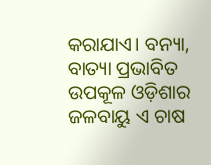କରାଯାଏ। ବନ୍ୟା, ବାତ୍ୟା ପ୍ରଭାବିତ ଉପକୂଳ ଓଡ଼ିଶାର ଜଳବାୟୁ ଏ ଚାଷ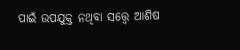ପାଇଁ ଉପଯୁକ୍ତ ନଥିବା ସତ୍ତ୍ବେ ଆଶିଷ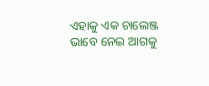ଏହାକୁ ଏକ ଚାଲେଞ୍ଜ ଭାବେ ନେଇ ଆଗକୁ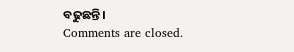ବଢୁଛନ୍ତି।
Comments are closed.